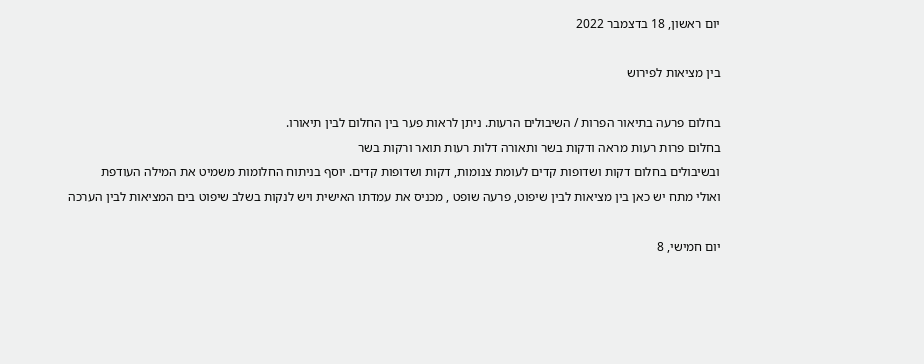יום ראשון, 18 בדצמבר 2022

בין מציאות לפירוש

בחלום פרעה בתיאור הפרות / השיבולים הרעות. ניתן לראות פער בין החלום לבין תיאורו.
בחלום פרות רעות מראה ודקות בשר ותאורה דלות רעות תואר ורקות בשר
ובשיבולים בחלום דקות ושדופות קדים לעומת צנומות, דקות ושדופות קדים. יוסף בניתוח החלומות משמיט את המילה העודפת
ואולי מתח יש כאן בין מציאות לבין שיפוט, פרעה שופט , מכניס את עמדתו האישית ויש לנקות בשלב שיפוט בים המציאות לבין הערכה

יום חמישי, 8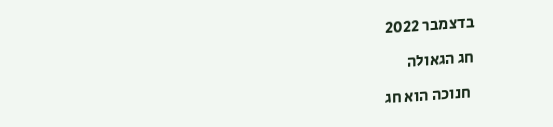בדצמבר 2022

חג הגאולה

 חנוכה הוא חג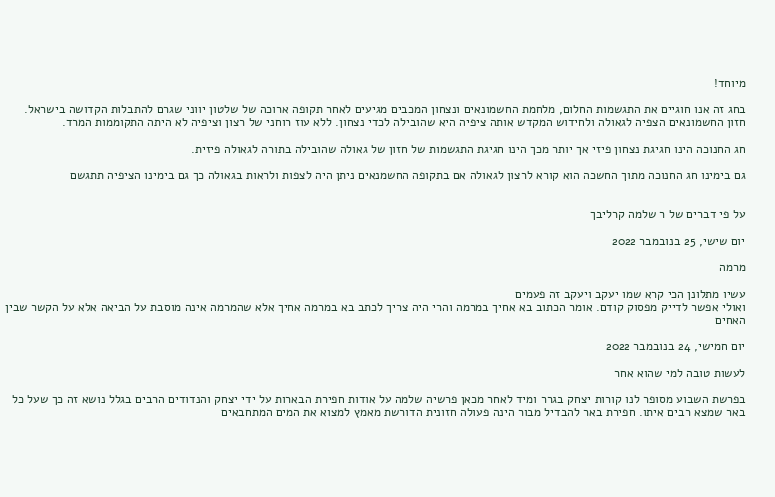מיוחד!

בחג זה אנו חוגיים את התגשמות החלום, מלחמת החשמונאים ונצחון המכבים מגיעים לאחר תקופה ארוכה של שלטון יווני שגרם להתבלות הקדושה בישראל. חזון החשמונאים הצפיה לגאולה ולחידוש המקדש אותה ציפיה היא שהובילה לכדי נצחון. ללא עוז רוחני של רצון וציפיה לא היתה התקוממות המרד.

חג החנוכה הינו חגיגת נצחון פיזי אך יותר מכך הינו חגיגת התגשמות של חזון של גאולה שהובילה בתורה לגאולה פיזית.

גם בימינו חג החנוכה מתוך החשכה הוא קורא לרצון לגאולה אם בתקופה החשמנאים ניתן היה לצפות ולראות בגאולה כך גם בימינו הציפיה תתגשם


על פי דברים של ר שלמה קרליבך

יום שישי, 25 בנובמבר 2022

מרמה

עשיו מתלונן הכי קרא שמו יעקב ויעקב זה פעמים
ואולי אפשר לדייק מפסוק קודם. אומר הכתוב בא אחיך במרמה והרי היה צריך לכתב בא במרמה אחיך אלא שהמרמה אינה מוסבת על הביאה אלא על הקשר שבין האחים

יום חמישי, 24 בנובמבר 2022

לעשות טובה למי שהוא אחר

בפרשת השבוע מסופר לנו קורות יצחק בגרר ומיד לאחר מכאן פרשיה שלמה על אודות חפירת הבארות על ידי יצחק והנדודים הרבים בגלל נושא זה כך שעל כל באר שמצא רבים איתו. חפירת באר להבדיל מבור הינה פעולה חזונית הדורשת מאמץ למצוא את המים המתחבאים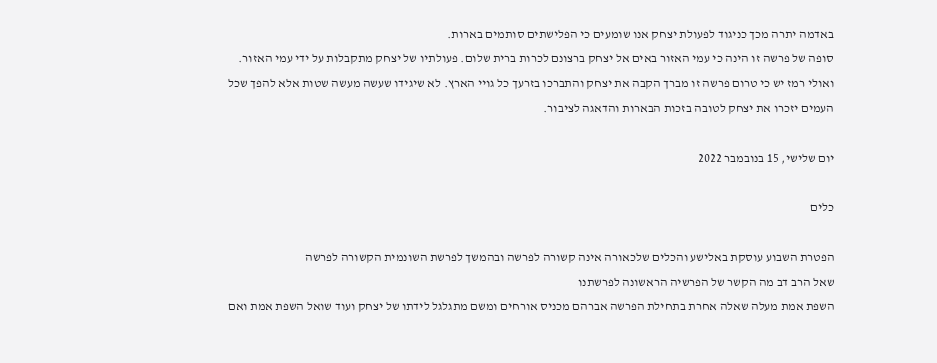באדמה יתרה מכך כניגוד לפעולת יצחק אנו שומעים כי הפלישתים סותמים בארות.
סופה של פרשה זו הינה כי עמי האזור באים אל יצחק ברצונם לכרות ברית שלום. פעולתיו של יצחק מתקבלות על ידי עמי האזור.
ואולי רמז יש כי טרום פרשה זו מברך הקבה את יצחק והתברכו בזרעך כל גויי הארץ. לא שיגידו שעשה מעשה שטות אלא להפך שכל העמים יזכרו את יצחק לטובה בזכות הבארות והדאגה לציבור.

יום שלישי, 15 בנובמבר 2022

כלים

הפטרת השבוע עוסקת באלישע והכלים שלכאורה אינה קשורה לפרשה ובהמשך לפרשת השונמית הקשורה לפרשה
שאל הרב דב מה הקשר של הפרשיה הראשונה לפרשתנו
השפת אמת מעלה שאלה אחרת בתחילת הפרשה אברהם מכניס אורחים ומשם מתגלגל לידתו של יצחק ועוד שואל השפת אמת ואם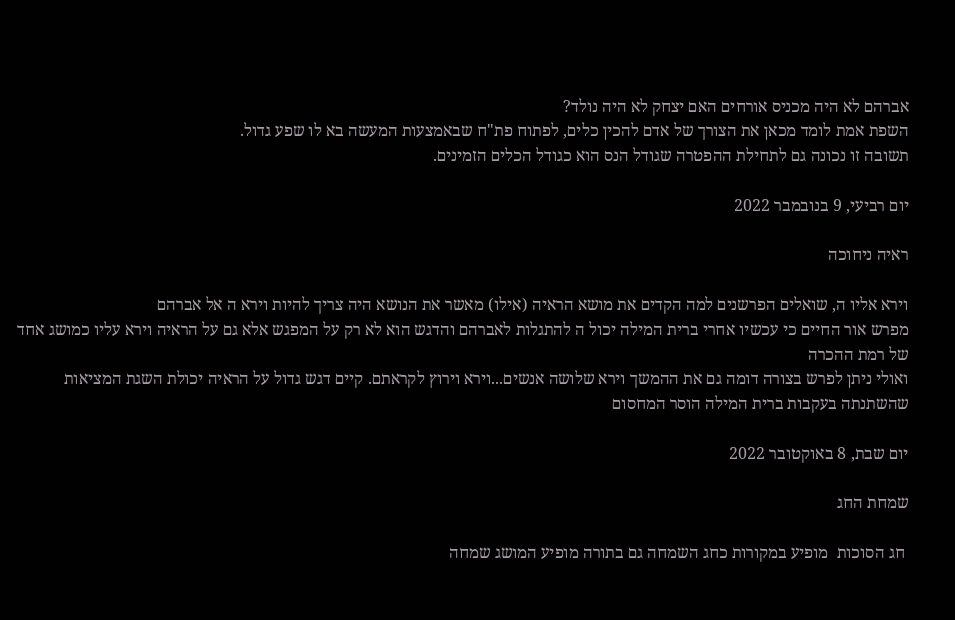אברהם לא היה מכניס אורחים האם יצחק לא היה נולד?
השפת אמת לומד מכאן את הצורך של אדם להכין כלים, לפתוח פת"ח שבאמצעות המעשה בא לו שפע גדול.
תשובה זו נכונה גם לתחילת ההפטרה שגודל הנס הוא כגודל הכלים הזמינים.

יום רביעי, 9 בנובמבר 2022

ראיה ניחוכה

וירא אליו ה, שואלים הפרשנים למה הקדים את מושא הראיה (אילו) מאשר את הנושא היה צריך להיות וירא ה אל אברהם
מפרש אור החיים כי עכשיו אחרי ברית המילה יכול ה להתגלות לאברהם והדגש הוא לא רק על המפגש אלא גם על הראיה וירא עליו כמושג אחד של רמת ההכרה
ואולי ניתן לפרש בצורה דומה גם את ההמשך וירא שלושה אנשים...וירא וירוץ לקראתם. קיים דגש גדול על הראיה יכולת השגת המציאות שהשתנתה בעקבות ברית המילה הוסר המחסום

יום שבת, 8 באוקטובר 2022

שמחת החג

 חג הסוכות  מופיע במקורות כחג השמחה גם בתורה מופיע המושג שמחה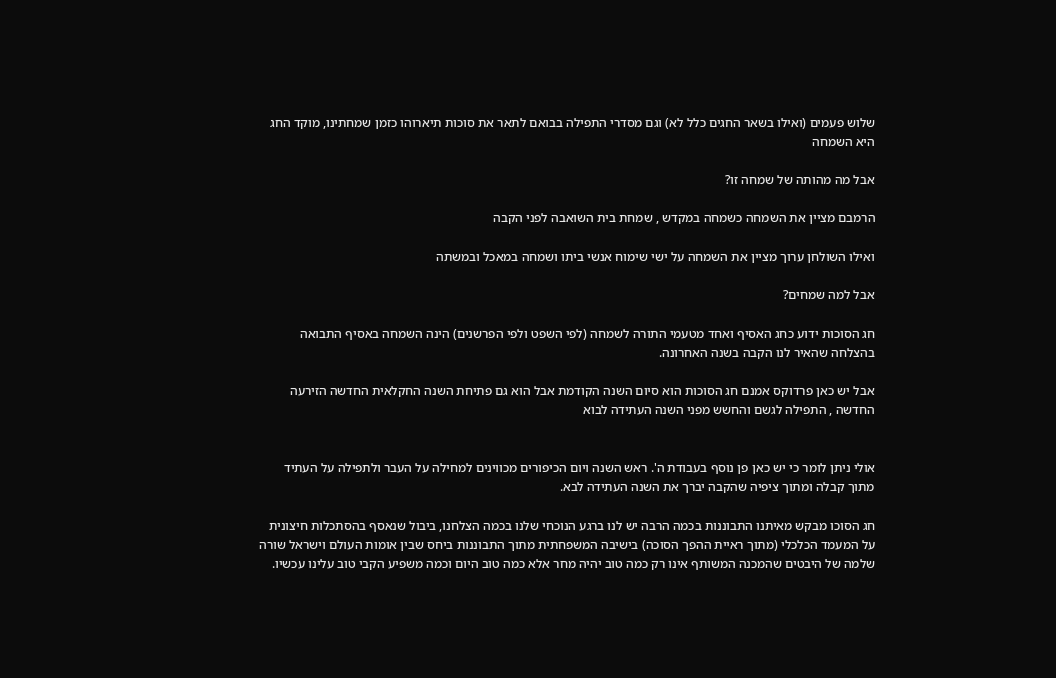שלוש פעמים (ואילו בשאר החגים כלל לא) וגם מסדרי התפילה בבואם לתאר את סוכות תיארוהו כזמן שמחתינו, מוקד החג היא השמחה

אבל מה מהותה של שמחה זו?

הרמבם מציין את השמחה כשמחה במקדש , שמחת בית השואבה לפני הקבה

ואילו השולחן ערוך מציין את השמחה על ישי שימוח אנשי ביתו ושמחה במאכל ובמשתה

אבל למה שמחים?

חג הסוכות ידוע כחג האסיף ואחד מטעמי התורה לשמחה (לפי השפט ולפי הפרשנים) הינה השמחה באסיף התבואה בהצלחה שהאיר לנו הקבה בשנה האחרונה.

אבל יש כאן פרדוקס אמנם חג הסוכות הוא סיום השנה הקודמת אבל הוא גם פתיחת השנה החקלאית החדשה הזירעה החדשה , התפילה לגשם והחשש מפני השנה העתידה לבוא


אולי ניתן לומר כי יש כאן פן נוסף בעבודת ה'. ראש השנה ויום הכיפורים מכווינים למחילה על העבר ולתפילה על העתיד מתוך קבלה ומתוך ציפיה שהקבה יברך את השנה העתידה לבא.

חג הסוכו מבקש מאיתנו התבוננות בכמה הרבה יש לנו ברגע הנוכחי שלנו בכמה הצלחנו, ביבול שנאסף בהסתכלות חיצונית על המעמד הכלכלי (מתוך ראיית ההפך הסוכה) בישיבה המשפחתית מתוך התבוננות ביחס שבין אומות העולם וישראל שורה שלמה של היבטים שהמכנה המשותף אינו רק כמה טוב יהיה מחר אלא כמה טוב היום וכמה משפיע הקבי טוב עלינו עכשיו.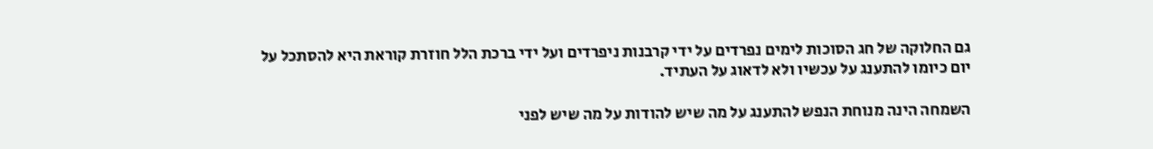גם החלוקה של חג הסוכות לימים נפרדים על ידי קרבנות ניפרדים ועל ידי ברכת הלל חוזרת קוראת היא להסתכל על יום כיומו להתענג על עכשיו ולא לדאוג על העתיד.

השמחה הינה מנוחת הנפש להתענג על מה שיש להודות על מה שיש לפני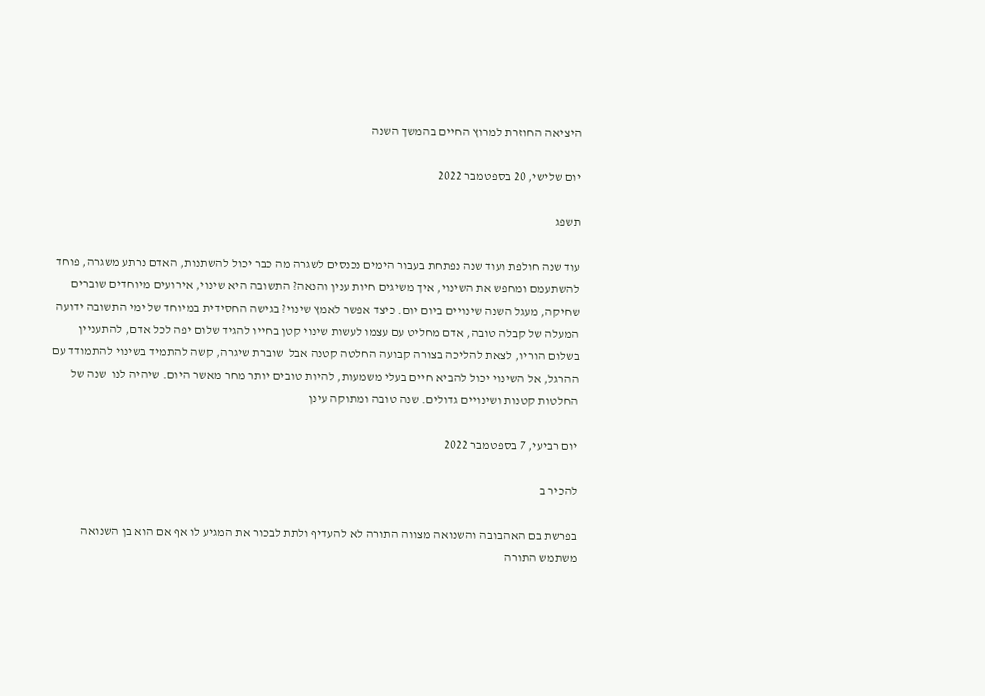היציאה החוזרת למרוץ החיים בהמשך השנה

יום שלישי, 20 בספטמבר 2022

תשפג

עוד שנה חולפת ועוד שנה נפתחת בעבור הימים נכנסים לשגרה מה כבר יכול להשתנות, האדם נרתע משגרה, פוחד להשתעמם ומחפש את השינוי, איך משיגים חיות ענין והנאה? התשובה היא שינוי, אירועים מיוחדים שוברים שחיקה, מעגל השנה שינויים ביום יום. כיצד אפשר לאמץ שינוי? בגישה החסידית במיוחד של ימי התשובה ידועה המעלה של קבלה טובה, אדם מחליט עם עצמו לעשות שינוי קטן בחייו להגיד שלום יפה לכל אדם, להתעניין בשלום הוריו, לצאת להליכה בצורה קבועה החלטה קטנה אבל  שוברת שיגרה, קשה להתמיד בשינוי להתמודד עם ההרגל, אל השינוי יכול להביא חיים בעלי משמעות, להיות טובים יותר מחר מאשר היום. שיהיה לנו  שנה של החלטות קטנות ושינויים גדולים. שנה טובה ומתוקה עינן

יום רביעי, 7 בספטמבר 2022

להכיר ב

בפרשת בם האהבובה והשנואה מצווה התורה לא להעדיף ולתת לבכור את המגיע לו אף אם הוא בן השנואה
משתמש התורה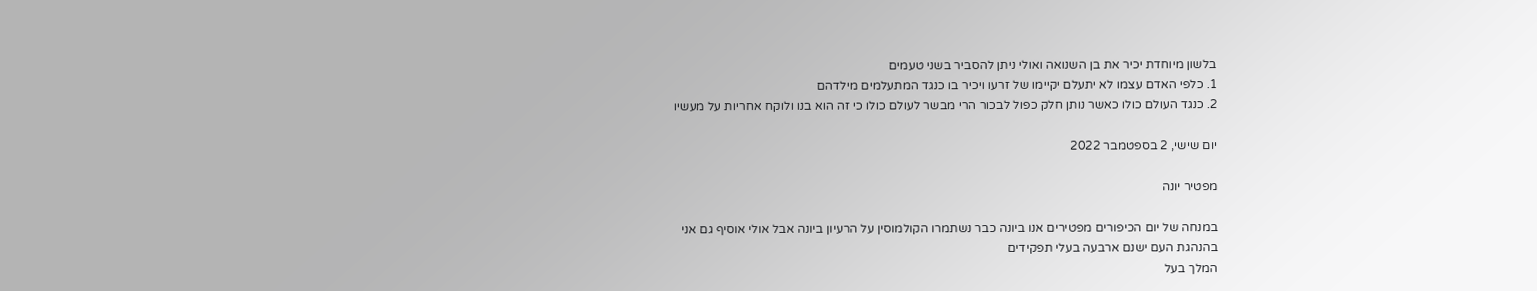בלשון מיוחדת יכיר את בן השנואה ואולי ניתן להסביר בשני טעמים
1. כלפי האדם עצמו לא יתעלם יקיימו של זרעו ויכיר בו כנגד המתעלמים מילדהם
2. כנגד העולם כולו כאשר נותן חלק כפול לבכור הרי מבשר לעולם כולו כי זה הוא בנו ולוקח אחריות על מעשיו

יום שישי, 2 בספטמבר 2022

מפטיר יונה

במנחה של יום הכיפורים מפטירים אנו ביונה כבר נשתמרו הקולמוסין על הרעיון ביונה אבל אולי אוסיף גם אני
בהנהגת העם ישנם ארבעה בעלי תפקידים
המלך בעל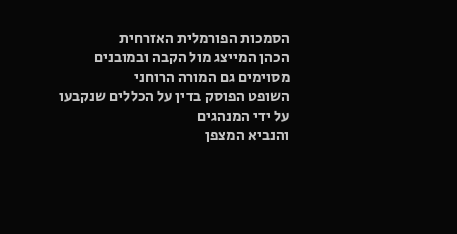הסמכות הפורמלית האזרחית
הכהן המייצג מול הקבה ובמובנים מסוימים גם המורה הרוחני
השופט הפוסק בדין על הכללים שנקבעו על ידי המנהגים
והנביא המצפן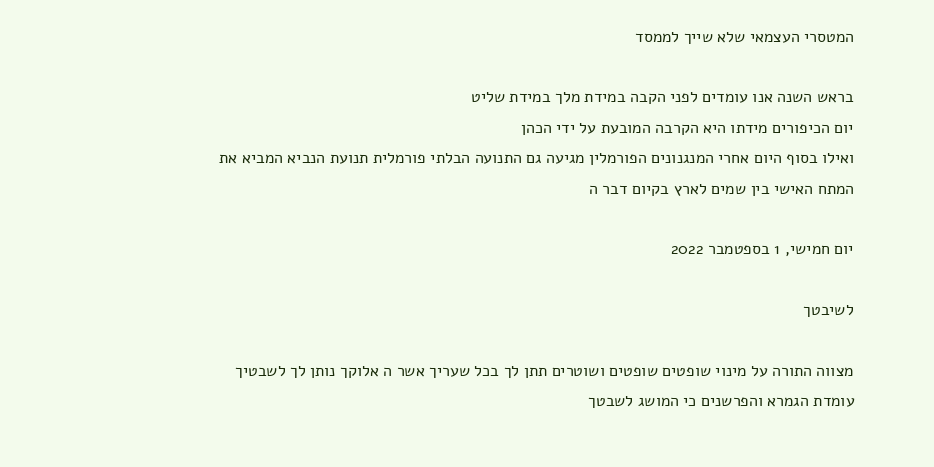המטסרי העצמאי שלא שייך לממסד

בראש השנה אנו עומדים לפני הקבה במידת מלך במידת שליט
יום הכיפורים מידתו היא הקרבה המובעת על ידי הכהן
ואילו בסוף היום אחרי המנגנונים הפורמלין מגיעה גם התנועה הבלתי פורמלית תנועת הנביא המביא את המתח האישי בין שמים לארץ בקיום דבר ה

יום חמישי, 1 בספטמבר 2022

לשיבטך

מצווה התורה על מינוי שופטים שופטים ושוטרים תתן לך בכל שעריך אשר ה אלוקך נותן לך לשבטיך
עומדת הגמרא והפרשנים כי המושג לשבטך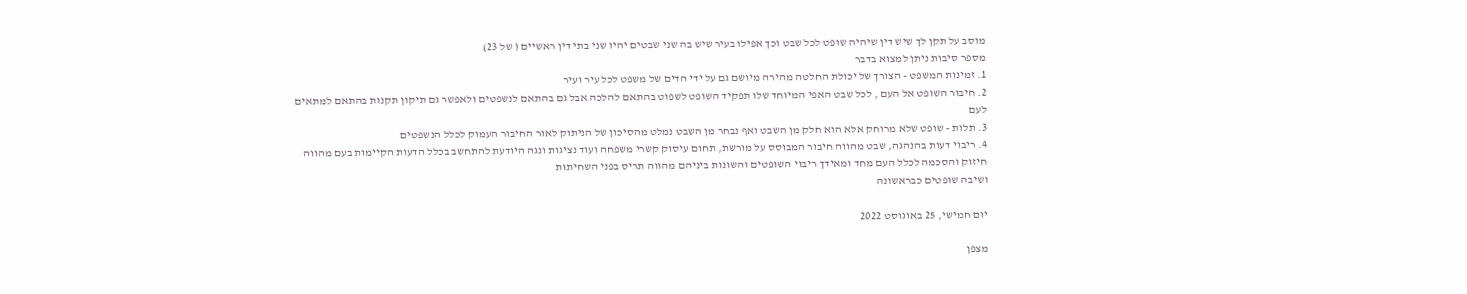מוסב על תקן לך שיש דין שיהיה שופט לכל שבט וכך אפילו בעיר שיש בה שני שבטים יהיו שני בתי דין ראשיים ( של 23)
מספר סיבות ניתן למצוא בדבר
1. זמינות המשפט - הצורך של יכולת החלטה מהירה מיושם גם על ידי הדים של משפט לכל עיר ועיר
2. חיבור השופט אל העם , לכל שבט האפי המיוחד שלו תפקיד השופט לשפוט בהתאם להלכה אבל גם בהתאם לנשפטים ולאפשר גם תיקון תקנות בהתאם למתאים לעם
3. תלות - שופט שלא מרוחק אלא הוא חלק מן השבט ואף נבחר מן השבט נמלט מהסיכון של הניתוק לאור החיבור העמוק לכלל הנשפטים
4. ריבוי דעות בהנהגה, שבט מהווה חיבור המבוסס על מורשת, תחום עיסוק קשרי משפחה ועוד נציגות ונגה היודעת להתחשב בכלל הדעות הקיימות בעם מהווה חיזוק והסכמה לכלל העם מחד ומאידך ריבוי השופטים והשונות ביניהם מהווה תריס בפני השחיתות
ושיבה שופטים כבראשונה

יום חמישי, 25 באוגוסט 2022

מצפן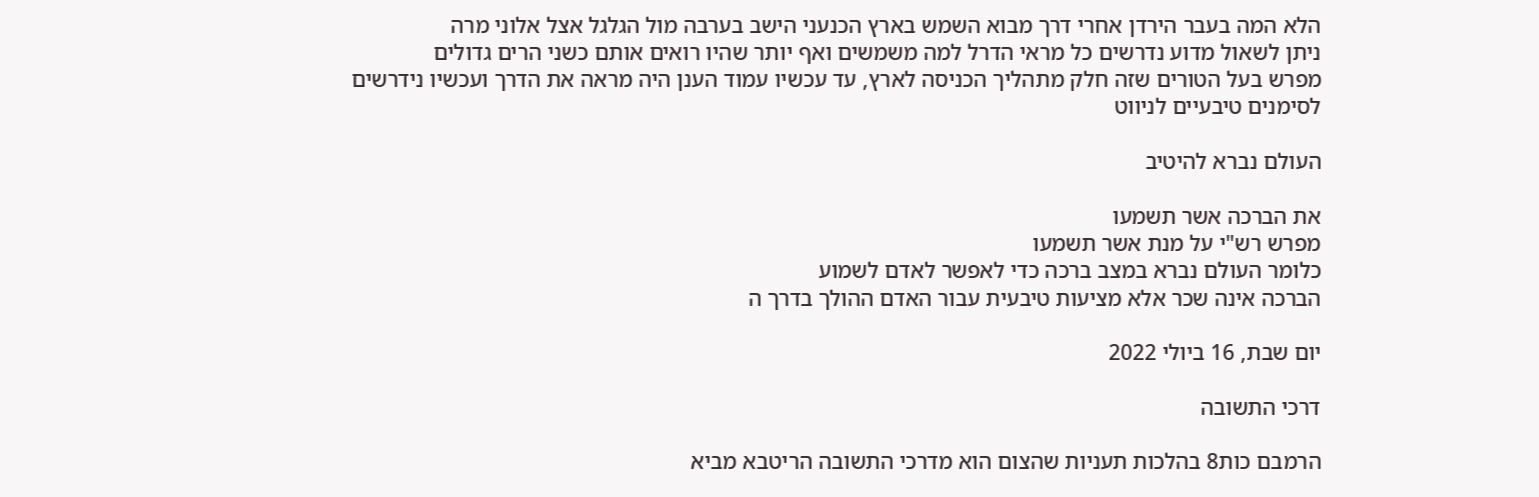הלא המה בעבר הירדן אחרי דרך מבוא השמש בארץ הכנעני הישב בערבה מול הגלגל אצל אלוני מרה
ניתן לשאול מדוע נדרשים כל מראי הדרל למה משמשים ואף יותר שהיו רואים אותם כשני הרים גדולים
מפרש בעל הטורים שזה חלק מתהליך הכניסה לארץ, עד עכשיו עמוד הענן היה מראה את הדרך ועכשיו נידרשים לסימנים טיבעיים לניווט

העולם נברא להיטיב

את הברכה אשר תשמעו
מפרש רש"י על מנת אשר תשמעו
כלומר העולם נברא במצב ברכה כדי לאפשר לאדם לשמוע
הברכה אינה שכר אלא מציעות טיבעית עבור האדם ההולך בדרך ה

יום שבת, 16 ביולי 2022

דרכי התשובה

הרמבם כות8 בהלכות תעניות שהצום הוא מדרכי התשובה הריטבא מביא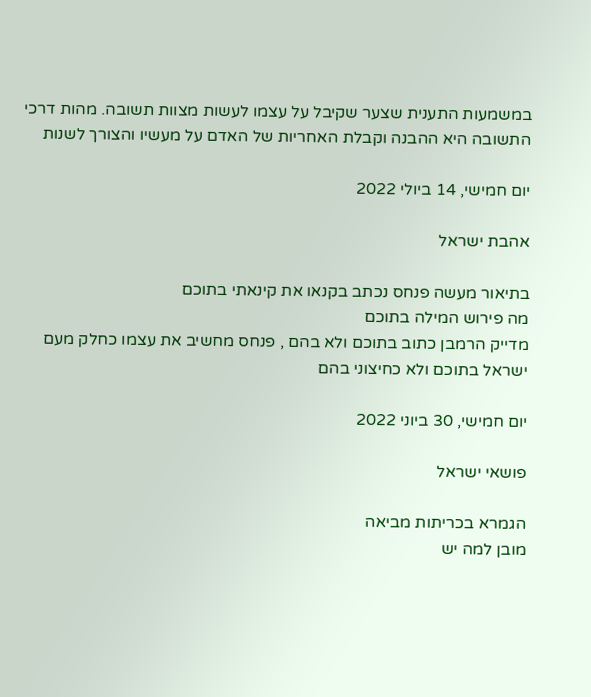במשמעות התענית שצער שקיבל על עצמו לעשות מצוות תשובה. מהות דרכי התשובה היא ההבנה וקבלת האחריות של האדם על מעשיו והצורך לשנות

יום חמישי, 14 ביולי 2022

אהבת ישראל

בתיאור מעשה פנחס נכתב בקנאו את קינאתי בתוכם
מה פירוש המילה בתוכם
מדייק הרמבן כתוב בתוכם ולא בהם , פנחס מחשיב את עצמו כחלק מעם ישראל בתוכם ולא כחיצוני בהם

יום חמישי, 30 ביוני 2022

פושאי ישראל

הגמרא בכריתות מביאה
מובן למה יש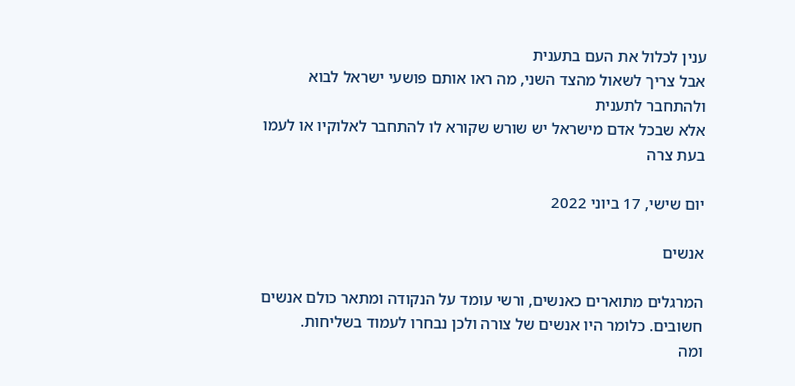ענין לכלול את העם בתענית
אבל צריך לשאול מהצד השני, מה ראו אותם פושעי ישראל לבוא ולהתחבר לתענית
אלא שבכל אדם מישראל יש שורש שקורא לו להתחבר לאלוקיו או לעמו בעת צרה

יום שישי, 17 ביוני 2022

אנשים

המרגלים מתוארים כאנשים, ורשי עומד על הנקודה ומתאר כולם אנשים חשובים. כלומר היו אנשים של צורה ולכן נבחרו לעמוד בשליחות.
ומה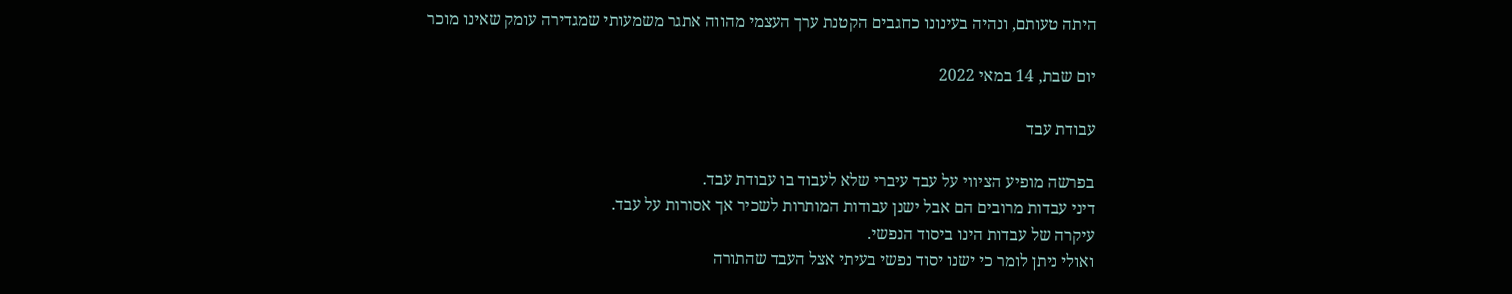היתה טעותם, ונהיה בעינונו כחגבים הקטנת ערך העצמי מהווה אתגר משמעותי שמגדירה עומק שאינו מוכר

יום שבת, 14 במאי 2022

עבודת עבד

בפרשה מופיע הציווי על עבד עיברי שלא לעבוד בו עבודת עבד.
דיני עבדות מרובים הם אבל ישנן עבודות המותרות לשכיר אך אסורות על עבד.
עיקרה של עבדות הינו ביסוד הנפשי.
ואולי ניתן לומר כי ישנו יסוד נפשי בעיתי אצל העבד שהתורה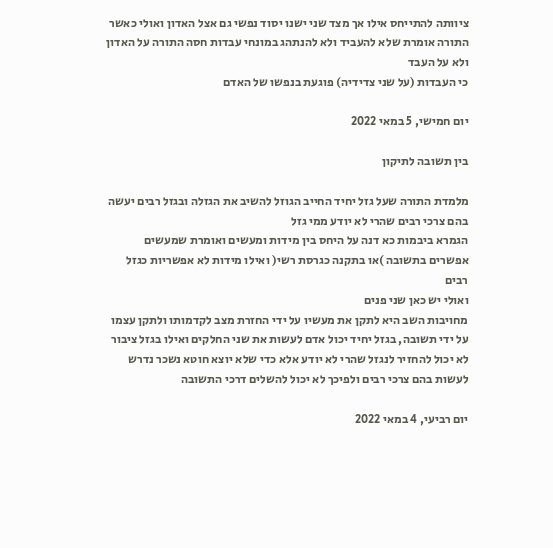ציוותה להתייחס אילו אך מצד שני ישנו יסוד נפשי גם אצל האדון ואולי כאשר התורה אומרת שלא להעביד ולא להנתהג במונחי עבדות חסה התורה על האדון ולא על העבד
כי העבדות (על שני צדידיה) פוגעת בנפשו של האדם

יום חמישי, 5 במאי 2022

בין תשובה לתיקון

מלמדת התורה שעל גזל יחיד החייב הגוזל להשיב את הגזלה ובגזל רבים יעשה בהם צרכי רבים שהרי לא יודע ממי גזל
הגמרא ביבמות כא דנה על היחס בין מידות ומעשים ואומרת שמעשים אפשרים בתשובה )או בתקנה כגרסת רשי( ואילו מידות לא אפשריות כגזל רבים
ואולי יש כאן שני פנים
מחויבות השב היא לתקן את מעשיו על ידי החזרת מצב לקדמותו ולתקן עצמו על ידי תשובה, בגזל יחיד יכול אדם לעשות את שני החלקים ואילו בגזל ציבור לא יכול להחזיר לנגזל שהרי לא יודע אלא כדי שלא יוצא חוטא נשכר נדרש לעשות בהם צרכי רבים ולפיכך לא יכול להשלים דרכי התשובה

יום רביעי, 4 במאי 2022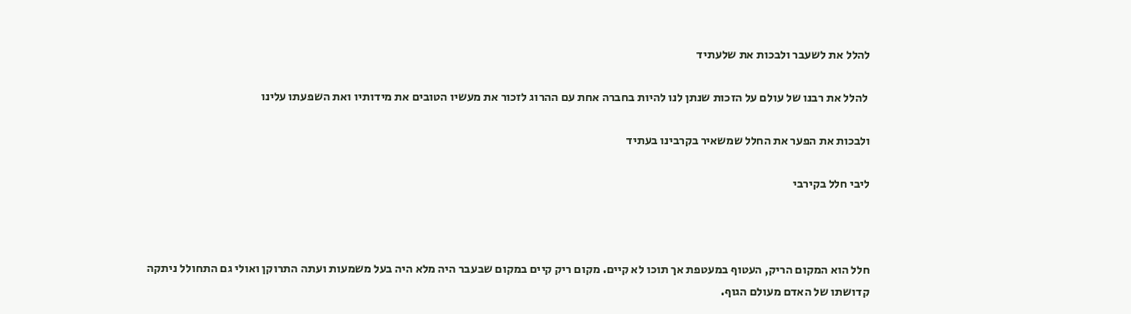להלל את לשעבר ולבכות את שלעתיד

 להלל את רבנו של עולם על הזכות שנתן לנו להיות בחברה אחת עם ההרוג לזכור את מעשיו הטובים את מידותיו ואת השפעתו עלינו

ולבכות את הפער את החלל שמשאיר בקרבינו בעתיד

ליבי חלל בקירבי



חלל הוא המקום הריק, העטוף במעטפת אך תוכו לא קיים. מקום ריק קיים במקום שבעבר היה מלא היה בעל משמעות ועתה התרוקן ואולי גם התחולל ניתקה קדושתו של האדם מעולם הגוף.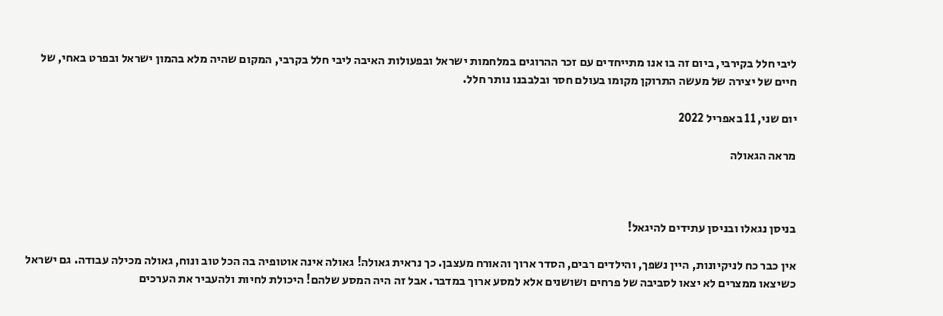ליבי חלל בקירבי, ביום זה בו אנו מתייחדים עם זכר ההרוגים במלחמות ישראל ובפעולות האיבה ליבי חלל בקרבי, המקום שהיה מלא בהמון ישראל ובפרט באחי, של חיים של יצירה של מעשה התרוקן מקומו בעולם חסר ובלבבנו נותר חלל.

יום שני, 11 באפריל 2022

מראה הגאולה



בניסן נגאלו ובניסן עתידים להיגאל!

אין כבר כח לניקיונות, היין נשפך, והילדים רבים, הסדר ארוך והאורח מעצבן. כך נראית גאולה! גאולה אינה אוטופיה בה הכל טוב ונוח, גאולה מכילה עבודה. גם ישראל כשיצאו ממצרים לא יצאו לסביבה של פרחים ושושנים אלא למסע ארוך במדבר. אבל זה היה המסע שלהם! היכולת לחיות ולהעביר את הערכים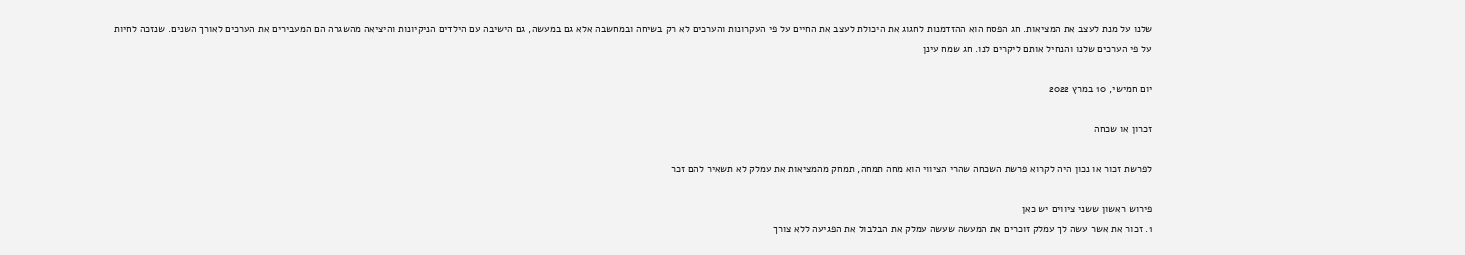שלנו על מנת לעצב את המציאות. חג הפסח הוא ההזדמנות לחגוג את היכולת לעצב את החיים על פי העקרונות והערכים לא רק בשיחה ובמחשבה אלא גם במעשה, גם הישיבה עם הילדים הניקיונות והיציאה מהשגרה הם המעבירים את הערכים לאורך השנים. שנזכה לחיות על פי הערכים שלנו והנחיל אותם ליקרים לנו. חג שמח עינן

יום חמישי, 10 במרץ 2022

זכרון או שכחה

לפרשת זכור או נכון היה לקרוא פרשת השכחה שהרי הציווי הוא מחה תמחה, תמחק מהמציאות את עמלק לא תשאיר להם זכר

פירוש ראשון ששני ציווים יש כאן
1. זכור את אשר עשה לך עמלק זוכרים את המעשה שעשה עמלק את הבלבול את הפגיעה ללא צורך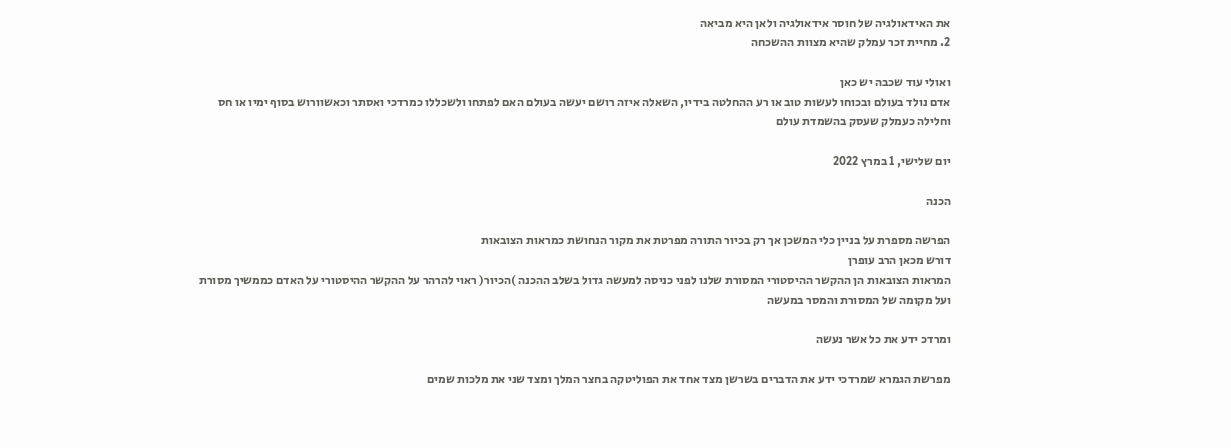את האידאולגיה של חוסר אידאולגיה ולאן היא מביאה
2. מחיית זכר עמלק שהיא מצוות ההשכחה

ואולי עוד שכבה יש כאן
אדם נולד בעולם ובכוחו לעשות טוב או רע ההחלטה בידיו, השאלה איזה רושם יעשה בעולם האם לפתחו ולשכללו כמרדכי ואסתר וכאשוורוש בסוף ימיו או חס וחלילה כעמלק שעסק בהשמדת עולם

יום שלישי, 1 במרץ 2022

הכנה

הפרשה מספרת על בניין כלי המשכן אך רק בכיור התורה מפרטת את מקור הנחושת כמראות הצובאות
דורש מכאן הרב עופרן
המראות הצובאות הן ההקשר ההיסטורי המסורת שלנו לפני כניסה למעשה גדול בשלב ההכנה )הכיור( ראוי להרהר על ההקשר ההיסטורי על האדם כממשיך מסורת ועל מקומה של המסורת והמסר במעשה

ומרדכ ידע את כל אשר נעשה

מפרשת הגמרא שמרדכי ידע את הדברים בשרשן מצד אחד את הפוליטקה בחצר המלך ומצד שני את מלכות שמים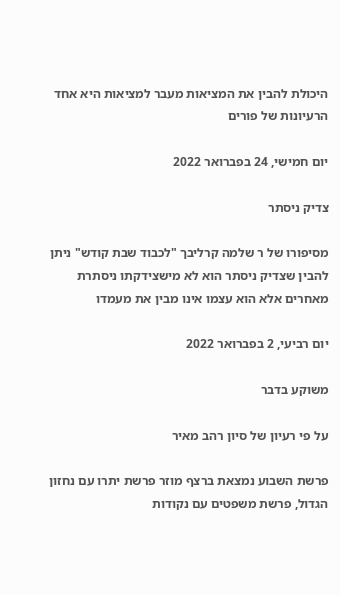היכולת להבין את המציאות מעבר למציאות היא אחד הרעיונות של פורים

יום חמישי, 24 בפברואר 2022

צדיק ניסתר

מסיפורו של ר שלמה קרליבך "לכבוד שבת קודש" ניתן להבין שצדיק ניסתר הוא לא מישצידקתו ניסתרת מאחרים אלא הוא עצמו אינו מבין את מעמדו

יום רביעי, 2 בפברואר 2022

משוקע בדבר

על פי רעיון של סיון רהב מאיר

פרשת השבוע נמצאת ברצף מוזר פרשת יתרו עם נחזון הגדול, פרשת משפטים עם נקודות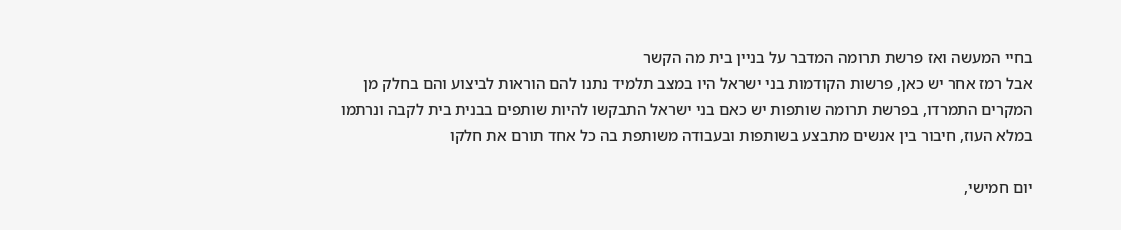בחיי המעשה ואז פרשת תרומה המדבר על בניין בית מה הקשר
אבל רמז אחר יש כאן, פרשות הקודמות בני ישראל היו במצב תלמיד נתנו להם הוראות לביצוע והם בחלק מן המקרים התמרדו, בפרשת תרומה שותפות יש כאם בני ישראל התבקשו להיות שותפים בבנית בית לקבה ונרתמו במלא העוז, חיבור בין אנשים מתבצע בשותפות ובעבודה משותפת בה כל אחד תורם את חלקו

יום חמישי,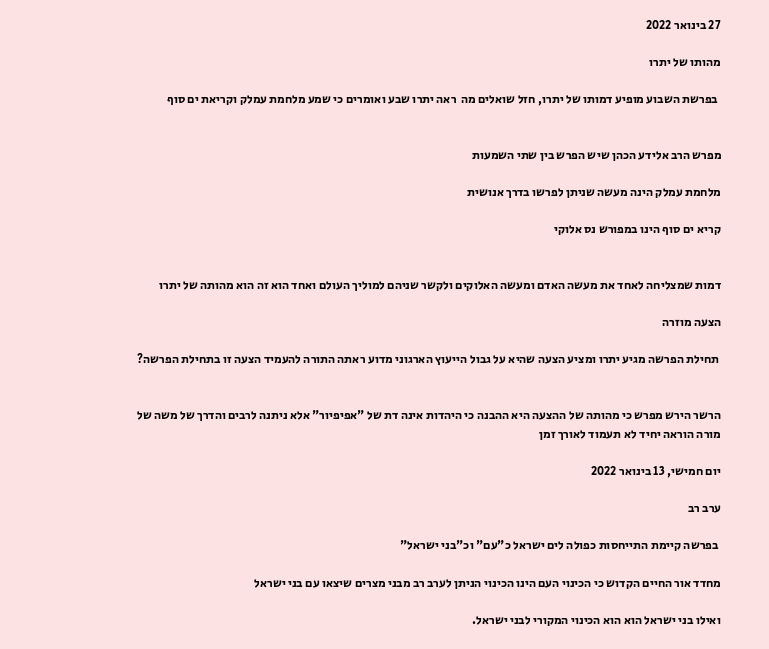27 בינואר 2022

מהותו של יתרו

 בפרשת השבוע מופיע דמותו של יתרו, חזל שואלים מה  ראה יתרו שבע ואומרים כי שמע מלחמת עמלק וקריאת ים סוף


מפרש הרב אלידע הכהן שיש הפרש בין שתי השמעות

מלחמת עמלק הינה מעשה שניתן לפרשו בדרך אנושית

קריא ים סוף הינו במפורש נס אלוקי


דמות שמצליחה לאחד את מעשה האדם ומעשה האלוקים ולקשר שניהם למוליך העולם ואחד הוא זה הוא מהותה של יתרו

הצעה מוזרה

 תחילת הפרשה מגיע יתרו ומציע הצעה שהיא על גבול הייעוץ הארגוני מדוע ראתה התורה להעמיד הצעה זו בתחילת הפרשה?


הרשר הירש מפרש כי מהותה של ההצעה היא ההבנה כי היהדות אינה דת של "אפיפיור" אלא ניתנה לרבים והדרך של משה של מורה הוראה יחיד לא תעמוד לאורך זמן

יום חמישי, 13 בינואר 2022

ערב רב

 בפרשה קיימת התייחסות כפולה לים ישראל כ"עם" וכ"בני ישראל"

מחדד אור החיים הקדוש כי הכינוי העם הינו הכינוי הניתן לערב רב מבני מצרים שיצאו עם בני ישראל

ואילו בני ישראל הוא הוא הכינוי המקורי לבני ישראל.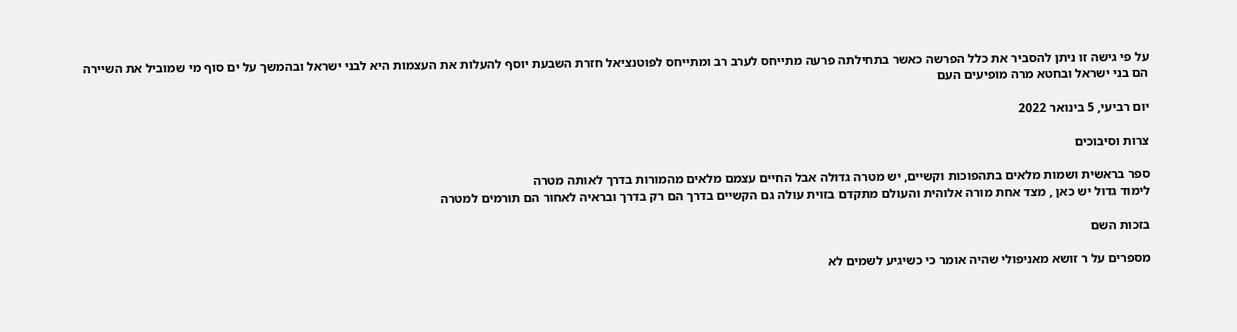על פי גישה זו ניתן להסביר את כלל הפרשה כאשר בתחילתה פרעה מתייחס לערב רב ומתייחס לפוטנציאל חזרת השבעת יוסף להעלות את העצמות היא לבני ישראל ובהמשך על ים סוף מי שמוביל את השיירה הם בני ישראל ובחטא מרה מופיעים העם

יום רביעי, 5 בינואר 2022

צרות וסיבוכים

ספר בראשית ושמות מלאים בתהפוכות וקשיים, יש מטרה גדולה אבל החיים עצמם מלאים מהמורות בדרך לאותה מטרה
לימוד גדול יש כאן , מצד אחת מורה אלוהית והעולם מתקדם בזוית עולה גם הקשיים בדרך הם רק בדרך ובראיה לאחור הם תורמים למטרה

בזכות השם

מספרים על ר זושא מאניפולי שהיה אומר כי כשיגיע לשמים לא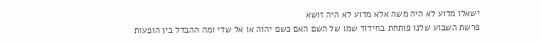ישאלו מדוע לא היה משה אלא מדוע לא היה זושא
פרשת השבוע שלנו פותחת בחידוד שמו של השם האם כשם יהוה או אל שדי ומה ההבדל בין הופעות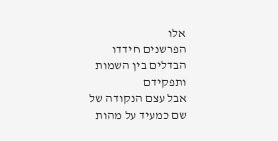אלו
הפרשנים חידדו הבדלים בין השמות ותפקידם
אבל עצם הנקודה של שם כמעיד על מהות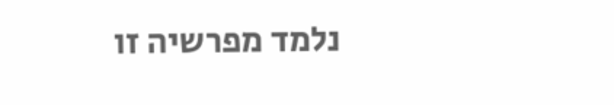נלמד מפרשיה זו